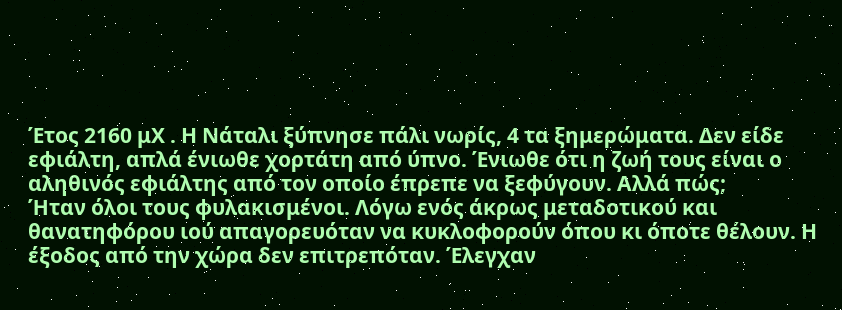Έτος 2160 μΧ . Η Νάταλι ξύπνησε πάλι νωρίς, 4 τα ξημερώματα. Δεν είδε εφιάλτη, απλά ένιωθε χορτάτη από ύπνο. Ένιωθε ότι η ζωή τους είναι ο αληθινός εφιάλτης από τον οποίο έπρεπε να ξεφύγουν. Αλλά πώς;
Ήταν όλοι τους φυλακισμένοι. Λόγω ενός άκρως μεταδοτικού και θανατηφόρου ιού απαγορευόταν να κυκλοφορούν όπου κι όποτε θέλουν. Η έξοδος από την χώρα δεν επιτρεπόταν. Έλεγχαν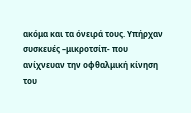ακόμα και τα όνειρά τους. Υπήρχαν συσκευές –μικροτσίπ- που ανίχνευαν την οφθαλμική κίνηση του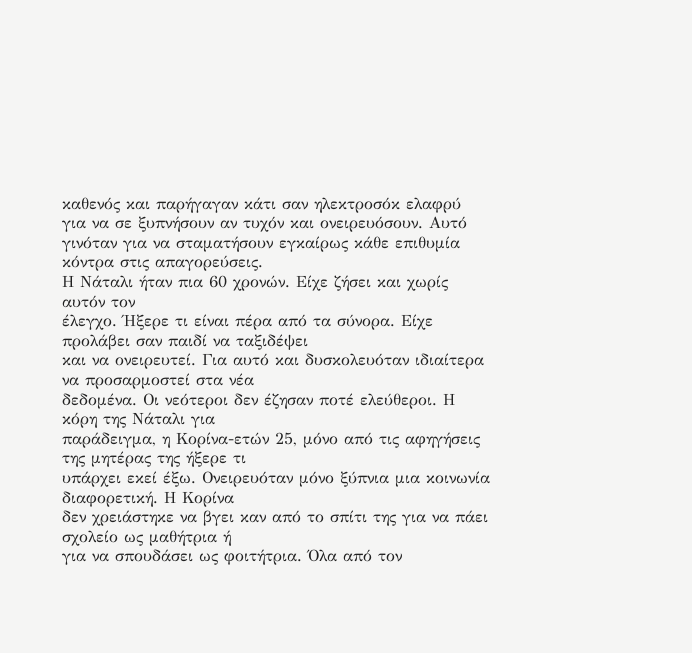καθενός και παρήγαγαν κάτι σαν ηλεκτροσόκ ελαφρύ για να σε ξυπνήσουν αν τυχόν και ονειρευόσουν. Αυτό γινόταν για να σταματήσουν εγκαίρως κάθε επιθυμία κόντρα στις απαγορεύσεις.
Η Νάταλι ήταν πια 60 χρονών. Είχε ζήσει και χωρίς αυτόν τον
έλεγχο. Ήξερε τι είναι πέρα από τα σύνορα. Είχε προλάβει σαν παιδί να ταξιδέψει
και να ονειρευτεί. Για αυτό και δυσκολευόταν ιδιαίτερα να προσαρμοστεί στα νέα
δεδομένα. Οι νεότεροι δεν έζησαν ποτέ ελεύθεροι. Η κόρη της Νάταλι για
παράδειγμα, η Κορίνα-ετών 25, μόνο από τις αφηγήσεις της μητέρας της ήξερε τι
υπάρχει εκεί έξω. Ονειρευόταν μόνο ξύπνια μια κοινωνία διαφορετική. Η Κορίνα
δεν χρειάστηκε να βγει καν από το σπίτι της για να πάει σχολείο ως μαθήτρια ή
για να σπουδάσει ως φοιτήτρια. Όλα από τον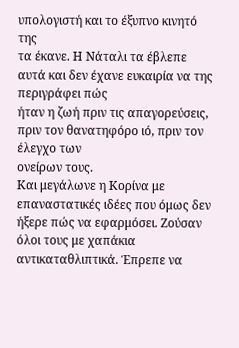υπολογιστή και το έξυπνο κινητό της
τα έκανε. Η Νάταλι τα έβλεπε αυτά και δεν έχανε ευκαιρία να της περιγράφει πώς
ήταν η ζωή πριν τις απαγορεύσεις, πριν τον θανατηφόρο ιό, πριν τον έλεγχο των
ονείρων τους.
Και μεγάλωνε η Κορίνα με επαναστατικές ιδέες που όμως δεν ήξερε πώς να εφαρμόσει. Ζούσαν όλοι τους με χαπάκια αντικαταθλιπτικά. Έπρεπε να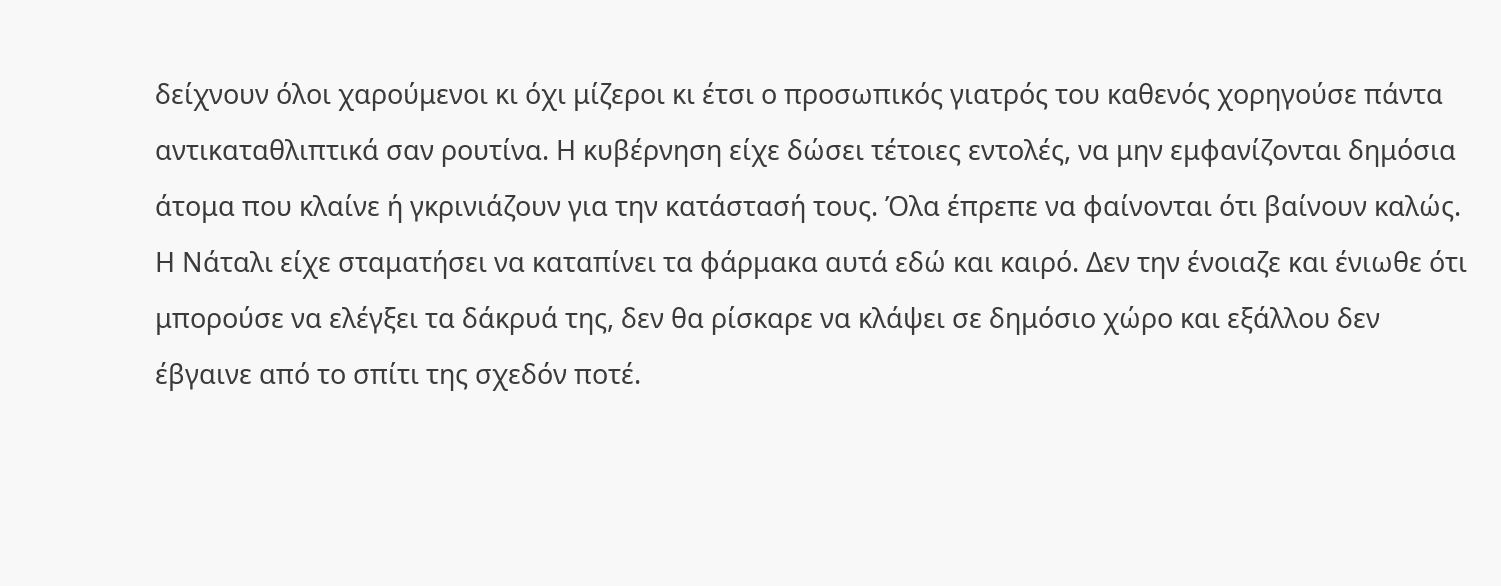δείχνουν όλοι χαρούμενοι κι όχι μίζεροι κι έτσι ο προσωπικός γιατρός του καθενός χορηγούσε πάντα αντικαταθλιπτικά σαν ρουτίνα. Η κυβέρνηση είχε δώσει τέτοιες εντολές, να μην εμφανίζονται δημόσια άτομα που κλαίνε ή γκρινιάζουν για την κατάστασή τους. Όλα έπρεπε να φαίνονται ότι βαίνουν καλώς.
Η Νάταλι είχε σταματήσει να καταπίνει τα φάρμακα αυτά εδώ και καιρό. Δεν την ένοιαζε και ένιωθε ότι μπορούσε να ελέγξει τα δάκρυά της, δεν θα ρίσκαρε να κλάψει σε δημόσιο χώρο και εξάλλου δεν έβγαινε από το σπίτι της σχεδόν ποτέ.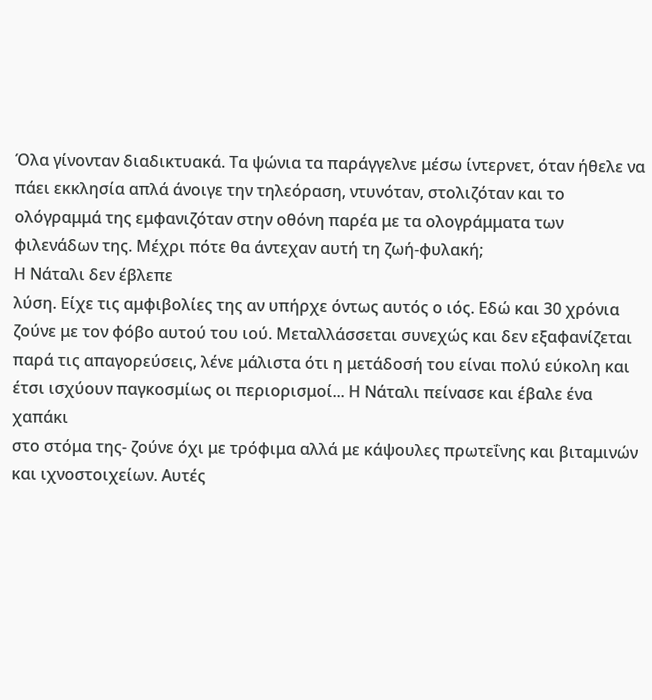Όλα γίνονταν διαδικτυακά. Τα ψώνια τα παράγγελνε μέσω ίντερνετ, όταν ήθελε να πάει εκκλησία απλά άνοιγε την τηλεόραση, ντυνόταν, στολιζόταν και το ολόγραμμά της εμφανιζόταν στην οθόνη παρέα με τα ολογράμματα των φιλενάδων της. Μέχρι πότε θα άντεχαν αυτή τη ζωή-φυλακή;
Η Νάταλι δεν έβλεπε
λύση. Είχε τις αμφιβολίες της αν υπήρχε όντως αυτός ο ιός. Εδώ και 30 χρόνια
ζούνε με τον φόβο αυτού του ιού. Μεταλλάσσεται συνεχώς και δεν εξαφανίζεται
παρά τις απαγορεύσεις, λένε μάλιστα ότι η μετάδοσή του είναι πολύ εύκολη και
έτσι ισχύουν παγκοσμίως οι περιορισμοί... Η Νάταλι πείνασε και έβαλε ένα χαπάκι
στο στόμα της- ζούνε όχι με τρόφιμα αλλά με κάψουλες πρωτεΐνης και βιταμινών
και ιχνοστοιχείων. Αυτές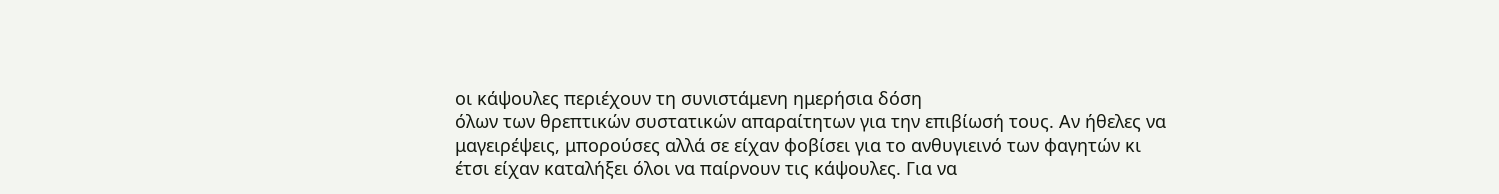οι κάψουλες περιέχουν τη συνιστάμενη ημερήσια δόση
όλων των θρεπτικών συστατικών απαραίτητων για την επιβίωσή τους. Αν ήθελες να
μαγειρέψεις, μπορούσες αλλά σε είχαν φοβίσει για το ανθυγιεινό των φαγητών κι
έτσι είχαν καταλήξει όλοι να παίρνουν τις κάψουλες. Για να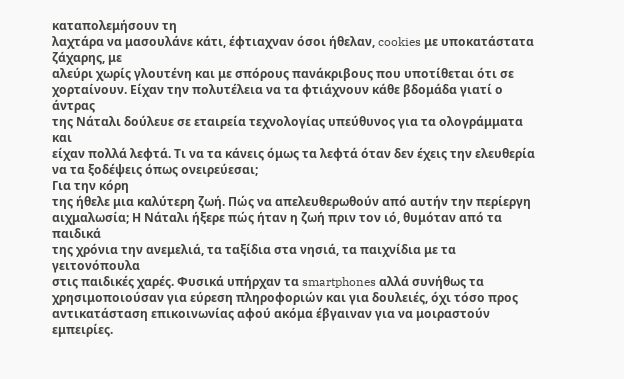καταπολεμήσουν τη
λαχτάρα να μασουλάνε κάτι, έφτιαχναν όσοι ήθελαν, cookies με υποκατάστατα ζάχαρης, με
αλεύρι χωρίς γλουτένη και με σπόρους πανάκριβους που υποτίθεται ότι σε
χορταίνουν. Είχαν την πολυτέλεια να τα φτιάχνουν κάθε βδομάδα γιατί ο άντρας
της Νάταλι δούλευε σε εταιρεία τεχνολογίας υπεύθυνος για τα ολογράμματα και
είχαν πολλά λεφτά. Τι να τα κάνεις όμως τα λεφτά όταν δεν έχεις την ελευθερία
να τα ξοδέψεις όπως ονειρεύεσαι;
Για την κόρη
της ήθελε μια καλύτερη ζωή. Πώς να απελευθερωθούν από αυτήν την περίεργη
αιχμαλωσία; Η Νάταλι ήξερε πώς ήταν η ζωή πριν τον ιό, θυμόταν από τα παιδικά
της χρόνια την ανεμελιά, τα ταξίδια στα νησιά, τα παιχνίδια με τα γειτονόπουλα
στις παιδικές χαρές. Φυσικά υπήρχαν τα smartphones αλλά συνήθως τα
χρησιμοποιούσαν για εύρεση πληροφοριών και για δουλειές, όχι τόσο προς
αντικατάσταση επικοινωνίας αφού ακόμα έβγαιναν για να μοιραστούν εμπειρίες.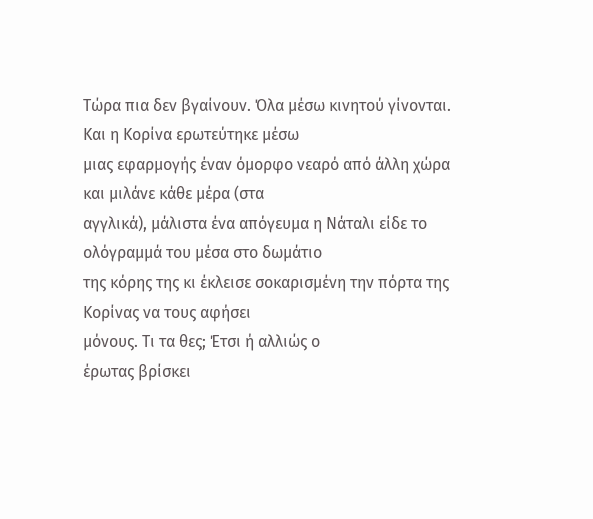Τώρα πια δεν βγαίνουν. Όλα μέσω κινητού γίνονται. Και η Κορίνα ερωτεύτηκε μέσω
μιας εφαρμογής έναν όμορφο νεαρό από άλλη χώρα και μιλάνε κάθε μέρα (στα
αγγλικά), μάλιστα ένα απόγευμα η Νάταλι είδε το ολόγραμμά του μέσα στο δωμάτιο
της κόρης της κι έκλεισε σοκαρισμένη την πόρτα της Κορίνας να τους αφήσει
μόνους. Τι τα θες; Έτσι ή αλλιώς ο
έρωτας βρίσκει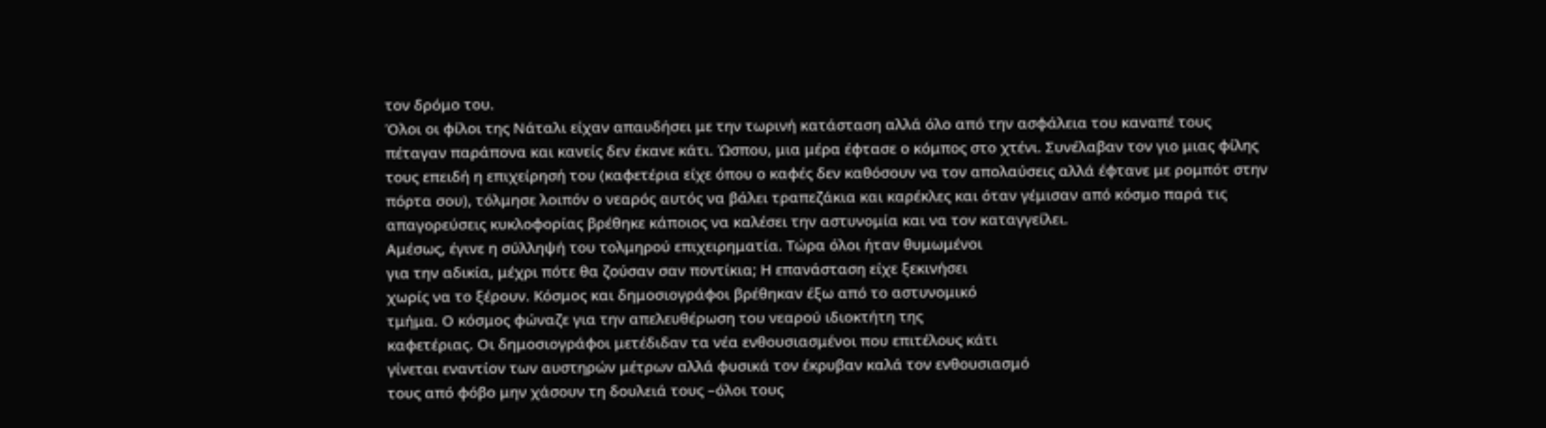τον δρόμο του.
Όλοι οι φίλοι της Νάταλι είχαν απαυδήσει με την τωρινή κατάσταση αλλά όλο από την ασφάλεια του καναπέ τους πέταγαν παράπονα και κανείς δεν έκανε κάτι. Ώσπου, μια μέρα έφτασε ο κόμπος στο χτένι. Συνέλαβαν τον γιο μιας φίλης τους επειδή η επιχείρησή του (καφετέρια είχε όπου ο καφές δεν καθόσουν να τον απολαύσεις αλλά έφτανε με ρομπότ στην πόρτα σου), τόλμησε λοιπόν ο νεαρός αυτός να βάλει τραπεζάκια και καρέκλες και όταν γέμισαν από κόσμο παρά τις απαγορεύσεις κυκλοφορίας βρέθηκε κάποιος να καλέσει την αστυνομία και να τον καταγγείλει.
Αμέσως, έγινε η σύλληψή του τολμηρού επιχειρηματία. Τώρα όλοι ήταν θυμωμένοι
για την αδικία, μέχρι πότε θα ζούσαν σαν ποντίκια; Η επανάσταση είχε ξεκινήσει
χωρίς να το ξέρουν. Κόσμος και δημοσιογράφοι βρέθηκαν έξω από το αστυνομικό
τμήμα. Ο κόσμος φώναζε για την απελευθέρωση του νεαρού ιδιοκτήτη της
καφετέριας. Οι δημοσιογράφοι μετέδιδαν τα νέα ενθουσιασμένοι που επιτέλους κάτι
γίνεται εναντίον των αυστηρών μέτρων αλλά φυσικά τον έκρυβαν καλά τον ενθουσιασμό
τους από φόβο μην χάσουν τη δουλειά τους –όλοι τους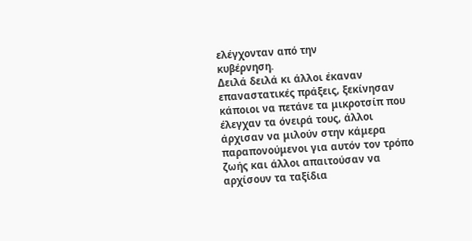ελέγχονταν από την
κυβέρνηση.
Δειλά δειλά κι άλλοι έκαναν επαναστατικές πράξεις, ξεκίνησαν κάποιοι να πετάνε τα μικροτσίπ που έλεγχαν τα όνειρά τους, άλλοι άρχισαν να μιλούν στην κάμερα παραπονούμενοι για αυτόν τον τρόπο ζωής και άλλοι απαιτούσαν να αρχίσουν τα ταξίδια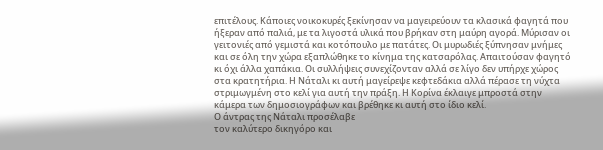επιτέλους. Κάποιες νοικοκυρές ξεκίνησαν να μαγειρεύουν τα κλασικά φαγητά που ήξεραν από παλιά, με τα λιγοστά υλικά που βρήκαν στη μαύρη αγορά. Μύρισαν οι γειτονιές από γεμιστά και κοτόπουλο με πατάτες. Οι μυρωδιές ξύπνησαν μνήμες και σε όλη την χώρα εξαπλώθηκε το κίνημα της κατσαρόλας. Απαιτούσαν φαγητό κι όχι άλλα χαπάκια. Οι συλλήψεις συνεχίζονταν αλλά σε λίγο δεν υπήρχε χώρος στα κρατητήρια. Η Νάταλι κι αυτή μαγείρεψε κεφτεδάκια αλλά πέρασε τη νύχτα στριμωγμένη στο κελί για αυτή την πράξη. Η Κορίνα έκλαιγε μπροστά στην κάμερα των δημοσιογράφων και βρέθηκε κι αυτή στο ίδιο κελί.
Ο άντρας της Νάταλι προσέλαβε
τον καλύτερο δικηγόρο και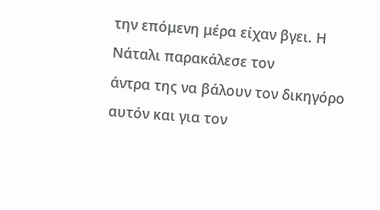την επόμενη μέρα είχαν βγει. Η Νάταλι παρακάλεσε τον
άντρα της να βάλουν τον δικηγόρο αυτόν και για τον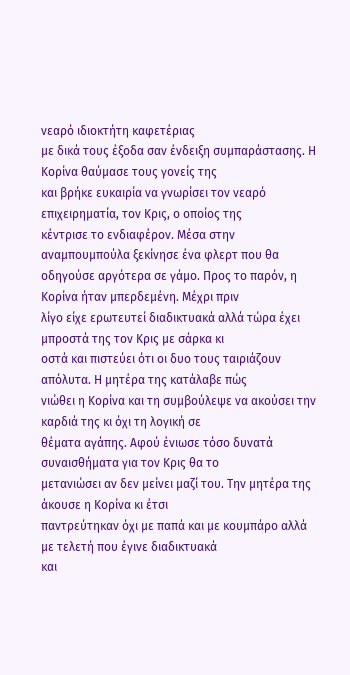νεαρό ιδιοκτήτη καφετέριας
με δικά τους έξοδα σαν ένδειξη συμπαράστασης. Η Κορίνα θαύμασε τους γονείς της
και βρήκε ευκαιρία να γνωρίσει τον νεαρό επιχειρηματία, τον Κρις, ο οποίος της
κέντρισε το ενδιαφέρον. Μέσα στην αναμπουμπούλα ξεκίνησε ένα φλερτ που θα
οδηγούσε αργότερα σε γάμο. Προς το παρόν, η Κορίνα ήταν μπερδεμένη. Μέχρι πριν
λίγο είχε ερωτευτεί διαδικτυακά αλλά τώρα έχει μπροστά της τον Κρις με σάρκα κι
οστά και πιστεύει ότι οι δυο τους ταιριάζουν απόλυτα. Η μητέρα της κατάλαβε πώς
νιώθει η Κορίνα και τη συμβούλεψε να ακούσει την καρδιά της κι όχι τη λογική σε
θέματα αγάπης. Αφού ένιωσε τόσο δυνατά συναισθήματα για τον Κρις θα το
μετανιώσει αν δεν μείνει μαζί του. Την μητέρα της άκουσε η Κορίνα κι έτσι
παντρεύτηκαν όχι με παπά και με κουμπάρο αλλά με τελετή που έγινε διαδικτυακά
και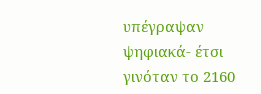υπέγραψαν ψηφιακά- έτσι γινόταν το 2160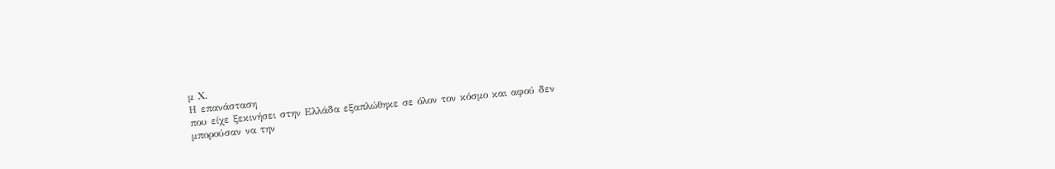μ Χ.
Η επανάσταση
που είχε ξεκινήσει στην Ελλάδα εξαπλώθηκε σε όλον τον κόσμο και αφού δεν
μπορούσαν να την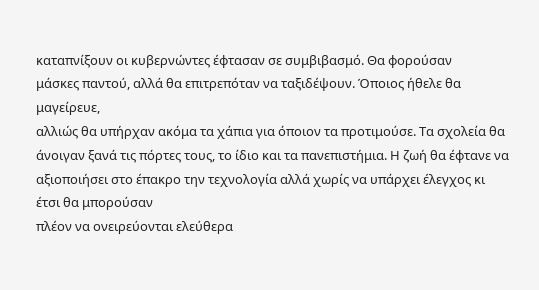καταπνίξουν οι κυβερνώντες έφτασαν σε συμβιβασμό. Θα φορούσαν
μάσκες παντού, αλλά θα επιτρεπόταν να ταξιδέψουν. Όποιος ήθελε θα μαγείρευε,
αλλιώς θα υπήρχαν ακόμα τα χάπια για όποιον τα προτιμούσε. Τα σχολεία θα
άνοιγαν ξανά τις πόρτες τους, το ίδιο και τα πανεπιστήμια. Η ζωή θα έφτανε να
αξιοποιήσει στο έπακρο την τεχνολογία αλλά χωρίς να υπάρχει έλεγχος κι έτσι θα μπορούσαν
πλέον να ονειρεύονται ελεύθερα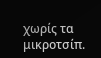χωρίς τα μικροτσίπ.